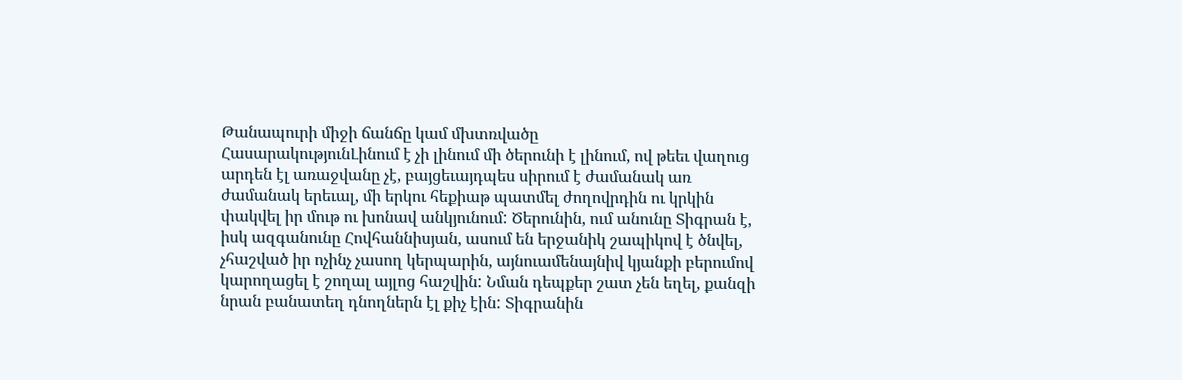Թանապուրի միջի ճանճը կամ մխտռվածը
ՀասարակությունԼինում է չի լինում մի ծերունի է լինում, ով թեեւ վաղուց արդեն էլ առաջվանը չէ, բայցեւայդպես սիրում է ժամանակ առ ժամանակ երեւալ, մի երկու հեքիաթ պատմել ժողովրդին ու կրկին փակվել իր մութ ու խոնավ անկյունում: Ծերունին, ում անունը Տիգրան է, իսկ ազգանունը Հովհաննիսյան, ասում են երջանիկ շապիկով է ծնվել, չհաշված իր ոչինչ չասող կերպարին, այնուամենայնիվ կյանքի բերումով կարողացել է շողալ այլոց հաշվին: Նման դեպքեր շատ չեն եղել, քանզի նրան բանատեղ դնողներն էլ քիչ էին: Տիգրանին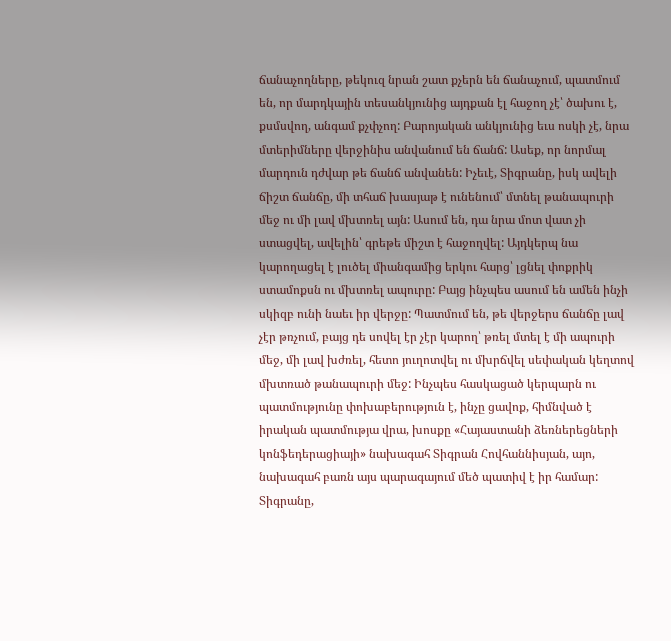ճանաչողները, թեկուզ նրան շատ քչերն են ճանաչում, պատմում են, որ մարդկային տեսանկյունից այդքան էլ հաջող չէ՝ ծախու է, քսմսվող, անգամ քչփչող: Բարոյական անկյունից եւս ոսկի չէ, նրա մտերիմները վերջինիս անվանում են ճանճ: Ասեք, որ նորմալ մարդուն դժվար թե ճանճ անվանեն: Իչեւէ, Տիգրանը, իսկ ավելի ճիշտ ճանճը, մի տհաճ խասյաթ է ունենում՝ մտնել թանապուրի մեջ ու մի լավ մխտռել այն: Ասում են, դա նրա մոտ վատ չի ստացվել, ավելին՝ գրեթե միշտ է հաջողվել: Այդկերպ նա կարողացել է լուծել միանգամից երկու հարց՝ լցնել փոքրիկ ստամոքսն ու մխտռել ապուրը: Բայց ինչպես ասում են ամեն ինչի սկիզբ ունի նաեւ իր վերջը: Պատմում են, թե վերջերս ճանճը լավ չէր թռչում, բայց դե սովել էր չէր կարող՝ թռել մտել է մի ապուրի մեջ, մի լավ խժռել, հետո յուղոտվել ու մխրճվել սեփական կեղտով մխտռած թանապուրի մեջ: Ինչպես հասկացած կերպարն ու պատմությունը փոխաբերություն է, ինչը ցավոք, հիմնված է իրական պատմությա վրա, խոսքը «Հայաստանի ձեռներեցների կոնֆեդերացիայի» նախագահ Տիգրան Հովհաննիսյան, այո, նախագահ բառն այս պարագայում մեծ պատիվ է իր համար: Տիգրանը,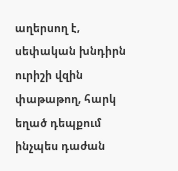աղերսող է, սեփական խնդիրն ուրիշի վզին փաթաթող, հարկ եղած դեպքում ինչպես դաժան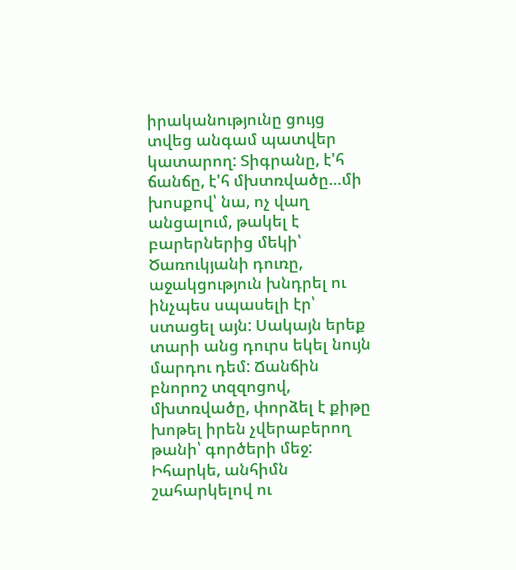իրականությունը ցույց տվեց անգամ պատվեր կատարող: Տիգրանը, է'հ ճանճը, է'հ մխտռվածը…մի խոսքով՝ նա, ոչ վաղ անցալում, թակել է բարերներից մեկի՝ Ծառուկյանի դուռը, աջակցություն խնդրել ու ինչպես սպասելի էր՝ ստացել այն: Սակայն երեք տարի անց դուրս եկել նույն մարդու դեմ: Ճանճին բնորոշ տզզոցով, մխտռվածը, փորձել է քիթը խոթել իրեն չվերաբերող թանի՝ գործերի մեջ: Իհարկե, անհիմն շահարկելով ու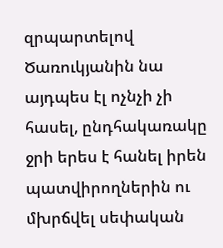զրպարտելով Ծառուկյանին նա այդպես էլ ոչնչի չի հասել, ընդհակառակը ջրի երես է հանել իրեն պատվիրողներին ու մխրճվել սեփական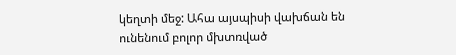կեղտի մեջ: Ահա այսպիսի վախճան են ունենում բոլոր մխտռված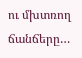ու մխտռող ճանճերը…